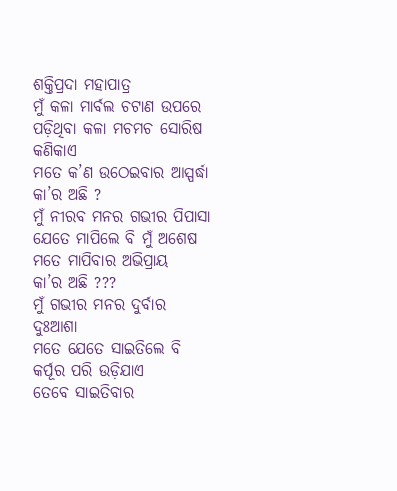ଶକ୍ତିପ୍ରଦା ମହାପାତ୍ର
ମୁଁ କଳା ମାର୍ବଲ ଚଟାଣ ଉପରେ
ପଡ଼ିଥିବା କଳା ମଚମଚ ସୋରିଷ କଣିକାଏ
ମତେ କ’ଣ ଉଠେଇବାର ଆସ୍ପର୍ଦ୍ଧା
କା’ର ଅଛି ?
ମୁଁ ନୀରବ ମନର ଗଭୀର ପିପାସା
ଯେତେ ମାପିଲେ ବି ମୁଁ ଅଶେଷ
ମତେ ମାପିବାର ଅଭିପ୍ରାୟ
କା’ର ଅଛି ???
ମୁଁ ଗଭୀର ମନର ଦୁର୍ବାର ଦୁଃଆଶା
ମତେ ଯେତେ ସାଇତିଲେ ବି
କର୍ପୂର ପରି ଉଡ଼ିଯାଏ
ତେବେ ସାଇତିବାର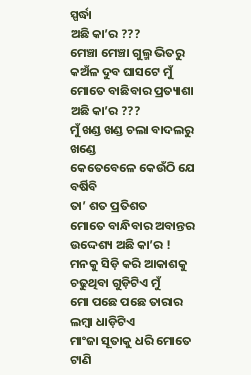ସ୍ପର୍ଦ୍ଧା
ଅଛି କା’ର ???
ମେଞ୍ଚା ମେଞ୍ଚା ଗୁଲ୍ମ ଭିତରୁ
କଅଁଳ ଦୁବ ଘାସଟେ ମୁଁ
ମୋତେ ବାଛିବାର ପ୍ରତ୍ୟାଶା
ଅଛି କା’ର ???
ମୁଁ ଖଣ୍ଡ ଖଣ୍ଡ ଚଲା ବାଦଲରୁ ଖଣ୍ଡେ
କେତେବେଳେ କେଉଁଠି ଯେ ବର୍ଷିବି
ତା’ ଶତ ପ୍ରତିଶତ
ମୋତେ ବାନ୍ଧିବାର ଅବାନ୍ତର
ଉଦ୍ଦେଶ୍ୟ ଅଛି କା’ର !
ମନକୁ ସିଡ଼ି କରି ଆକାଶକୁ
ଚଢୁଥିବା ଗୁଡ଼ିଟିଏ ମୁଁ
ମୋ ପଛେ ପଛେ ତାରାର ଲମ୍ବା ଧାଡ଼ିଟିଏ
ମାଂଜା ସୂତାକୁ ଧରି ମୋତେ
ଟାଣି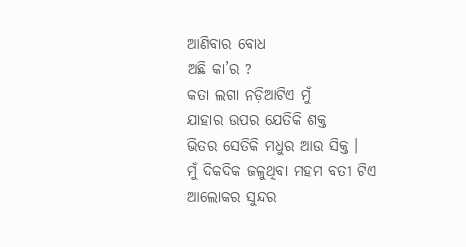ଆଣିବାର ବୋଧ
ଅଛି କା’ର ?
କତା ଲଗା ନଡ଼ିଆଟିଏ ମୁଁ
ଯାହାର ଉପର ଯେତିକି ଶକ୍ତ
ଭିତର ସେତିକି ମଧୁର ଆଉ ସିକ୍ତ ।
ମୁଁ ଦିକଦିକ ଜଳୁଥିବା ମହମ ବତୀ ଟିଏ
ଆଲୋକର ସୁନ୍ଦର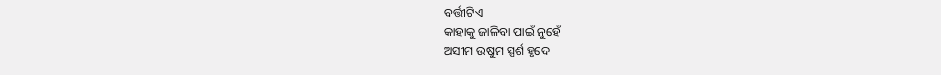ବର୍ତ୍ତୀଟିଏ
କାହାକୁ ଜାଳିବା ପାଇଁ ନୁହେଁ
ଅସୀମ ଉଷୁମ ସ୍ପର୍ଶ ହୃଦେ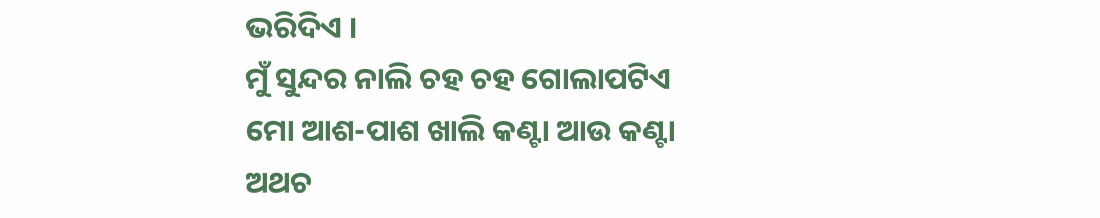ଭରିଦିଏ ।
ମୁଁ ସୁନ୍ଦର ନାଲି ଚହ ଚହ ଗୋଲାପଟିଏ
ମୋ ଆଶ-ପାଶ ଖାଲି କଣ୍ଟା ଆଉ କଣ୍ଟା
ଅଥଚ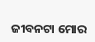ଜୀବନଟା ମୋର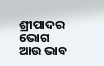ଶ୍ରୀପାଦର
ଭୋଗ ଆଉ ଭାବ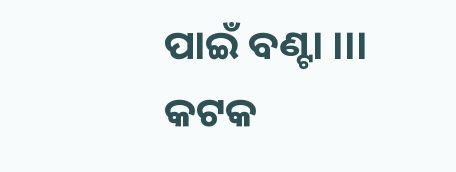ପାଇଁ ବଣ୍ଟା ।।।
କଟକ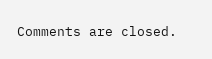Comments are closed.